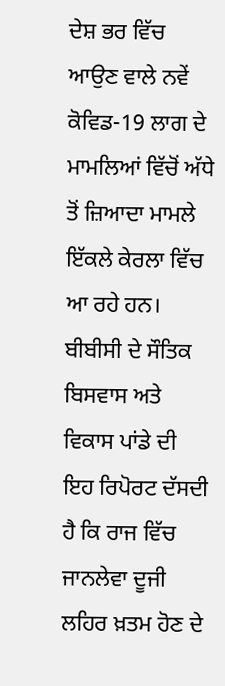ਦੇਸ਼ ਭਰ ਵਿੱਚ ਆਉਣ ਵਾਲੇ ਨਵੇਂ ਕੋਵਿਡ-19 ਲਾਗ ਦੇ ਮਾਮਲਿਆਂ ਵਿੱਚੋਂ ਅੱਧੇ ਤੋਂ ਜ਼ਿਆਦਾ ਮਾਮਲੇ ਇੱਕਲੇ ਕੇਰਲਾ ਵਿੱਚ ਆ ਰਹੇ ਹਨ।
ਬੀਬੀਸੀ ਦੇ ਸੌਤਿਕ ਬਿਸਵਾਸ ਅਤੇ ਵਿਕਾਸ ਪਾਂਡੇ ਦੀ ਇਹ ਰਿਪੋਰਟ ਦੱਸਦੀ ਹੈ ਕਿ ਰਾਜ ਵਿੱਚ ਜਾਨਲੇਵਾ ਦੂਜੀ ਲਹਿਰ ਖ਼ਤਮ ਹੋਣ ਦੇ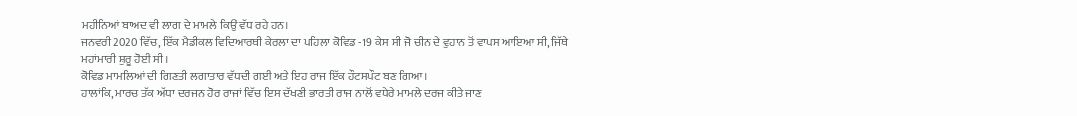ਮਹੀਨਿਆਂ ਬਾਅਦ ਵੀ ਲਾਗ ਦੇ ਮਾਮਲੇ ਕਿਉਂ ਵੱਧ ਰਹੇ ਹਨ।
ਜਨਵਰੀ 2020 ਵਿੱਚ, ਇੱਕ ਮੈਡੀਕਲ ਵਿਦਿਆਰਥੀ ਕੇਰਲਾ ਦਾ ਪਹਿਲਾ ਕੋਵਿਡ -19 ਕੇਸ ਸੀ ਜੋ ਚੀਨ ਦੇ ਵੁਹਾਨ ਤੋਂ ਵਾਪਸ ਆਇਆ ਸੀ, ਜਿੱਥੇ ਮਹਾਂਮਾਰੀ ਸ਼ੁਰੂ ਹੋਈ ਸੀ।
ਕੋਵਿਡ ਮਾਮਲਿਆਂ ਦੀ ਗਿਣਤੀ ਲਗਾਤਾਰ ਵੱਧਦੀ ਗਈ ਅਤੇ ਇਹ ਰਾਜ ਇੱਕ ਹੌਟਸਪੌਟ ਬਣ ਗਿਆ।
ਹਾਲਾਂਕਿ, ਮਾਰਚ ਤੱਕ ਅੱਧਾ ਦਰਜਨ ਹੋਰ ਰਾਜਾਂ ਵਿੱਚ ਇਸ ਦੱਖਣੀ ਭਾਰਤੀ ਰਾਜ ਨਾਲੋਂ ਵਧੇਰੇ ਮਾਮਲੇ ਦਰਜ ਕੀਤੇ ਜਾਣ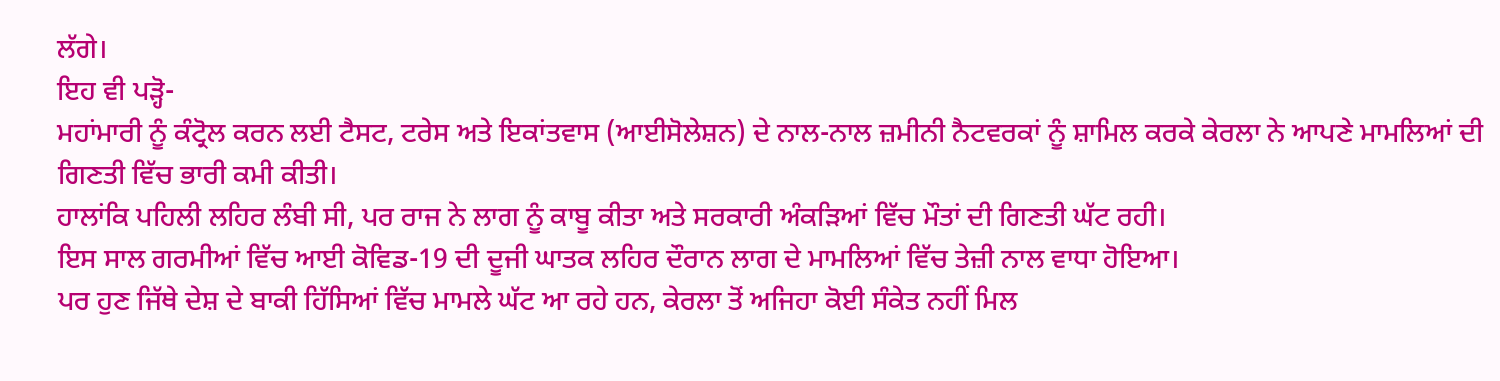ਲੱਗੇ।
ਇਹ ਵੀ ਪੜ੍ਹੋ-
ਮਹਾਂਮਾਰੀ ਨੂੰ ਕੰਟ੍ਰੋਲ ਕਰਨ ਲਈ ਟੈਸਟ, ਟਰੇਸ ਅਤੇ ਇਕਾਂਤਵਾਸ (ਆਈਸੋਲੇਸ਼ਨ) ਦੇ ਨਾਲ-ਨਾਲ ਜ਼ਮੀਨੀ ਨੈਟਵਰਕਾਂ ਨੂੰ ਸ਼ਾਮਿਲ ਕਰਕੇ ਕੇਰਲਾ ਨੇ ਆਪਣੇ ਮਾਮਲਿਆਂ ਦੀ ਗਿਣਤੀ ਵਿੱਚ ਭਾਰੀ ਕਮੀ ਕੀਤੀ।
ਹਾਲਾਂਕਿ ਪਹਿਲੀ ਲਹਿਰ ਲੰਬੀ ਸੀ, ਪਰ ਰਾਜ ਨੇ ਲਾਗ ਨੂੰ ਕਾਬੂ ਕੀਤਾ ਅਤੇ ਸਰਕਾਰੀ ਅੰਕੜਿਆਂ ਵਿੱਚ ਮੌਤਾਂ ਦੀ ਗਿਣਤੀ ਘੱਟ ਰਹੀ।
ਇਸ ਸਾਲ ਗਰਮੀਆਂ ਵਿੱਚ ਆਈ ਕੋਵਿਡ-19 ਦੀ ਦੂਜੀ ਘਾਤਕ ਲਹਿਰ ਦੌਰਾਨ ਲਾਗ ਦੇ ਮਾਮਲਿਆਂ ਵਿੱਚ ਤੇਜ਼ੀ ਨਾਲ ਵਾਧਾ ਹੋਇਆ।
ਪਰ ਹੁਣ ਜਿੱਥੇ ਦੇਸ਼ ਦੇ ਬਾਕੀ ਹਿੱਸਿਆਂ ਵਿੱਚ ਮਾਮਲੇ ਘੱਟ ਆ ਰਹੇ ਹਨ, ਕੇਰਲਾ ਤੋਂ ਅਜਿਹਾ ਕੋਈ ਸੰਕੇਤ ਨਹੀਂ ਮਿਲ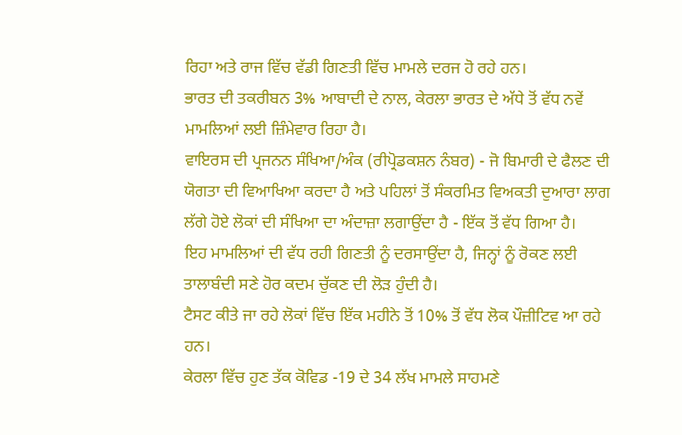ਰਿਹਾ ਅਤੇ ਰਾਜ ਵਿੱਚ ਵੱਡੀ ਗਿਣਤੀ ਵਿੱਚ ਮਾਮਲੇ ਦਰਜ ਹੋ ਰਹੇ ਹਨ।
ਭਾਰਤ ਦੀ ਤਕਰੀਬਨ 3% ਆਬਾਦੀ ਦੇ ਨਾਲ, ਕੇਰਲਾ ਭਾਰਤ ਦੇ ਅੱਧੇ ਤੋਂ ਵੱਧ ਨਵੇਂ ਮਾਮਲਿਆਂ ਲਈ ਜ਼ਿੰਮੇਵਾਰ ਰਿਹਾ ਹੈ।
ਵਾਇਰਸ ਦੀ ਪ੍ਰਜਨਨ ਸੰਖਿਆ/ਅੰਕ (ਰੀਪ੍ਰੋਡਕਸ਼ਨ ਨੰਬਰ) - ਜੋ ਬਿਮਾਰੀ ਦੇ ਫੈਲਣ ਦੀ ਯੋਗਤਾ ਦੀ ਵਿਆਖਿਆ ਕਰਦਾ ਹੈ ਅਤੇ ਪਹਿਲਾਂ ਤੋਂ ਸੰਕਰਮਿਤ ਵਿਅਕਤੀ ਦੁਆਰਾ ਲਾਗ ਲੱਗੇ ਹੋਏ ਲੋਕਾਂ ਦੀ ਸੰਖਿਆ ਦਾ ਅੰਦਾਜ਼ਾ ਲਗਾਉਂਦਾ ਹੈ - ਇੱਕ ਤੋਂ ਵੱਧ ਗਿਆ ਹੈ।
ਇਹ ਮਾਮਲਿਆਂ ਦੀ ਵੱਧ ਰਹੀ ਗਿਣਤੀ ਨੂੰ ਦਰਸਾਉਂਦਾ ਹੈ, ਜਿਨ੍ਹਾਂ ਨੂੰ ਰੋਕਣ ਲਈ ਤਾਲਾਬੰਦੀ ਸਣੇ ਹੋਰ ਕਦਮ ਚੁੱਕਣ ਦੀ ਲੋੜ ਹੁੰਦੀ ਹੈ।
ਟੈਸਟ ਕੀਤੇ ਜਾ ਰਹੇ ਲੋਕਾਂ ਵਿੱਚ ਇੱਕ ਮਹੀਨੇ ਤੋਂ 10% ਤੋਂ ਵੱਧ ਲੋਕ ਪੌਜ਼ੀਟਿਵ ਆ ਰਹੇ ਹਨ।
ਕੇਰਲਾ ਵਿੱਚ ਹੁਣ ਤੱਕ ਕੋਵਿਡ -19 ਦੇ 34 ਲੱਖ ਮਾਮਲੇ ਸਾਹਮਣੇ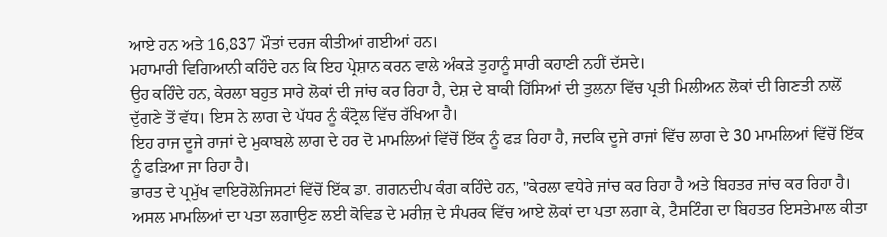ਆਏ ਹਨ ਅਤੇ 16,837 ਮੌਤਾਂ ਦਰਜ ਕੀਤੀਆਂ ਗਈਆਂ ਹਨ।
ਮਹਾਮਾਰੀ ਵਿਗਿਆਨੀ ਕਹਿੰਦੇ ਹਨ ਕਿ ਇਹ ਪ੍ਰੇਸ਼ਾਨ ਕਰਨ ਵਾਲੇ ਅੰਕੜੇ ਤੁਹਾਨੂੰ ਸਾਰੀ ਕਹਾਣੀ ਨਹੀਂ ਦੱਸਦੇ।
ਉਹ ਕਹਿੰਦੇ ਹਨ, ਕੇਰਲਾ ਬਹੁਤ ਸਾਰੇ ਲੋਕਾਂ ਦੀ ਜਾਂਚ ਕਰ ਰਿਹਾ ਹੈ, ਦੇਸ਼ ਦੇ ਬਾਕੀ ਹਿੱਸਿਆਂ ਦੀ ਤੁਲਨਾ ਵਿੱਚ ਪ੍ਰਤੀ ਮਿਲੀਅਨ ਲੋਕਾਂ ਦੀ ਗਿਣਤੀ ਨਾਲੋਂ ਦੁੱਗਣੇ ਤੋਂ ਵੱਧ। ਇਸ ਨੇ ਲਾਗ ਦੇ ਪੱਧਰ ਨੂੰ ਕੰਟ੍ਰੋਲ ਵਿੱਚ ਰੱਖਿਆ ਹੈ।
ਇਹ ਰਾਜ ਦੂਜੇ ਰਾਜਾਂ ਦੇ ਮੁਕਾਬਲੇ ਲਾਗ ਦੇ ਹਰ ਦੋ ਮਾਮਲਿਆਂ ਵਿੱਚੋਂ ਇੱਕ ਨੂੰ ਫੜ ਰਿਹਾ ਹੈ, ਜਦਕਿ ਦੂਜੇ ਰਾਜਾਂ ਵਿੱਚ ਲਾਗ ਦੇ 30 ਮਾਮਲਿਆਂ ਵਿੱਚੋਂ ਇੱਕ ਨੂੰ ਫੜਿਆ ਜਾ ਰਿਹਾ ਹੈ।
ਭਾਰਤ ਦੇ ਪ੍ਰਮੁੱਖ ਵਾਇਰੋਲੋਜਿਸਟਾਂ ਵਿੱਚੋਂ ਇੱਕ ਡਾ. ਗਗਨਦੀਪ ਕੰਗ ਕਹਿੰਦੇ ਹਨ, "ਕੇਰਲਾ ਵਧੇਰੇ ਜਾਂਚ ਕਰ ਰਿਹਾ ਹੈ ਅਤੇ ਬਿਹਤਰ ਜਾਂਚ ਕਰ ਰਿਹਾ ਹੈ। ਅਸਲ ਮਾਮਲਿਆਂ ਦਾ ਪਤਾ ਲਗਾਉਣ ਲਈ ਕੋਵਿਡ ਦੇ ਮਰੀਜ਼ ਦੇ ਸੰਪਰਕ ਵਿੱਚ ਆਏ ਲੋਕਾਂ ਦਾ ਪਤਾ ਲਗਾ ਕੇ, ਟੈਸਟਿੰਗ ਦਾ ਬਿਹਤਰ ਇਸਤੇਮਾਲ ਕੀਤਾ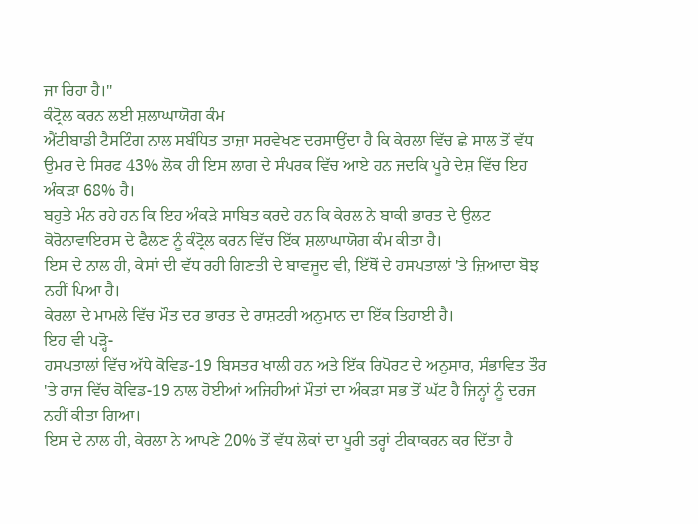ਜਾ ਰਿਹਾ ਹੈ।"
ਕੰਟ੍ਰੋਲ ਕਰਨ ਲਈ ਸ਼ਲਾਘਾਯੋਗ ਕੰਮ
ਐਂਟੀਬਾਡੀ ਟੈਸਟਿੰਗ ਨਾਲ ਸਬੰਧਿਤ ਤਾਜ਼ਾ ਸਰਵੇਖਣ ਦਰਸਾਉਂਦਾ ਹੈ ਕਿ ਕੇਰਲਾ ਵਿੱਚ ਛੇ ਸਾਲ ਤੋਂ ਵੱਧ ਉਮਰ ਦੇ ਸਿਰਫ 43% ਲੋਕ ਹੀ ਇਸ ਲਾਗ ਦੇ ਸੰਪਰਕ ਵਿੱਚ ਆਏ ਹਨ ਜਦਕਿ ਪੂਰੇ ਦੇਸ਼ ਵਿੱਚ ਇਹ ਅੰਕੜਾ 68% ਹੈ।
ਬਹੁਤੇ ਮੰਨ ਰਹੇ ਹਨ ਕਿ ਇਹ ਅੰਕੜੇ ਸਾਬਿਤ ਕਰਦੇ ਹਨ ਕਿ ਕੇਰਲ ਨੇ ਬਾਕੀ ਭਾਰਤ ਦੇ ਉਲਟ ਕੋਰੋਨਾਵਾਇਰਸ ਦੇ ਫੈਲਣ ਨੂੰ ਕੰਟ੍ਰੋਲ ਕਰਨ ਵਿੱਚ ਇੱਕ ਸ਼ਲਾਘਾਯੋਗ ਕੰਮ ਕੀਤਾ ਹੈ।
ਇਸ ਦੇ ਨਾਲ ਹੀ, ਕੇਸਾਂ ਦੀ ਵੱਧ ਰਹੀ ਗਿਣਤੀ ਦੇ ਬਾਵਜੂਦ ਵੀ, ਇੱਥੋਂ ਦੇ ਹਸਪਤਾਲਾਂ 'ਤੇ ਜ਼ਿਆਦਾ ਬੋਝ ਨਹੀਂ ਪਿਆ ਹੈ।
ਕੇਰਲਾ ਦੇ ਮਾਮਲੇ ਵਿੱਚ ਮੌਤ ਦਰ ਭਾਰਤ ਦੇ ਰਾਸ਼ਟਰੀ ਅਨੁਮਾਨ ਦਾ ਇੱਕ ਤਿਹਾਈ ਹੈ।
ਇਹ ਵੀ ਪੜ੍ਹੋ-
ਹਸਪਤਾਲਾਂ ਵਿੱਚ ਅੱਧੇ ਕੋਵਿਡ-19 ਬਿਸਤਰ ਖਾਲੀ ਹਨ ਅਤੇ ਇੱਕ ਰਿਪੋਰਟ ਦੇ ਅਨੁਸਾਰ, ਸੰਭਾਵਿਤ ਤੌਰ 'ਤੇ ਰਾਜ ਵਿੱਚ ਕੋਵਿਡ-19 ਨਾਲ ਹੋਈਆਂ ਅਜਿਹੀਆਂ ਮੌਤਾਂ ਦਾ ਅੰਕੜਾ ਸਭ ਤੋਂ ਘੱਟ ਹੈ ਜਿਨ੍ਹਾਂ ਨੂੰ ਦਰਜ ਨਹੀਂ ਕੀਤਾ ਗਿਆ।
ਇਸ ਦੇ ਨਾਲ ਹੀ, ਕੇਰਲਾ ਨੇ ਆਪਣੇ 20% ਤੋਂ ਵੱਧ ਲੋਕਾਂ ਦਾ ਪੂਰੀ ਤਰ੍ਹਾਂ ਟੀਕਾਕਰਨ ਕਰ ਦਿੱਤਾ ਹੈ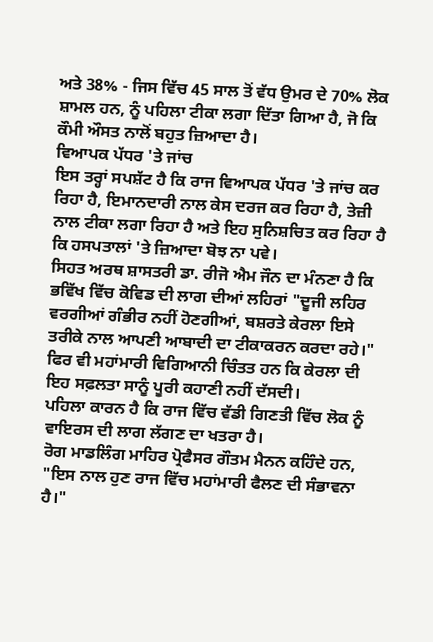ਅਤੇ 38% - ਜਿਸ ਵਿੱਚ 45 ਸਾਲ ਤੋਂ ਵੱਧ ਉਮਰ ਦੇ 70% ਲੋਕ ਸ਼ਾਮਲ ਹਨ, ਨੂੰ ਪਹਿਲਾ ਟੀਕਾ ਲਗਾ ਦਿੱਤਾ ਗਿਆ ਹੈ, ਜੋ ਕਿ ਕੌਮੀ ਔਸਤ ਨਾਲੋਂ ਬਹੁਤ ਜ਼ਿਆਦਾ ਹੈ।
ਵਿਆਪਕ ਪੱਧਰ 'ਤੇ ਜਾਂਚ
ਇਸ ਤਰ੍ਹਾਂ ਸਪਸ਼ੱਟ ਹੈ ਕਿ ਰਾਜ ਵਿਆਪਕ ਪੱਧਰ 'ਤੇ ਜਾਂਚ ਕਰ ਰਿਹਾ ਹੈ, ਇਮਾਨਦਾਰੀ ਨਾਲ ਕੇਸ ਦਰਜ ਕਰ ਰਿਹਾ ਹੈ, ਤੇਜ਼ੀ ਨਾਲ ਟੀਕਾ ਲਗਾ ਰਿਹਾ ਹੈ ਅਤੇ ਇਹ ਸੁਨਿਸ਼ਚਿਤ ਕਰ ਰਿਹਾ ਹੈ ਕਿ ਹਸਪਤਾਲਾਂ 'ਤੇ ਜ਼ਿਆਦਾ ਬੋਝ ਨਾ ਪਵੇ।
ਸਿਹਤ ਅਰਥ ਸ਼ਾਸਤਰੀ ਡਾ. ਰੀਜੋ ਐਮ ਜੌਨ ਦਾ ਮੰਨਣਾ ਹੈ ਕਿ ਭਵਿੱਖ ਵਿੱਚ ਕੋਵਿਡ ਦੀ ਲਾਗ ਦੀਆਂ ਲਹਿਰਾਂ "ਦੂਜੀ ਲਹਿਰ ਵਰਗੀਆਂ ਗੰਭੀਰ ਨਹੀਂ ਹੋਣਗੀਆਂ, ਬਸ਼ਰਤੇ ਕੇਰਲਾ ਇਸੇ ਤਰੀਕੇ ਨਾਲ ਆਪਣੀ ਆਬਾਦੀ ਦਾ ਟੀਕਾਕਰਨ ਕਰਦਾ ਰਹੇ।"
ਫਿਰ ਵੀ ਮਹਾਂਮਾਰੀ ਵਿਗਿਆਨੀ ਚਿੰਤਤ ਹਨ ਕਿ ਕੇਰਲਾ ਦੀ ਇਹ ਸਫ਼ਲਤਾ ਸਾਨੂੰ ਪੂਰੀ ਕਹਾਣੀ ਨਹੀਂ ਦੱਸਦੀ।
ਪਹਿਲਾ ਕਾਰਨ ਹੈ ਕਿ ਰਾਜ ਵਿੱਚ ਵੱਡੀ ਗਿਣਤੀ ਵਿੱਚ ਲੋਕ ਨੂੰ ਵਾਇਰਸ ਦੀ ਲਾਗ ਲੱਗਣ ਦਾ ਖਤਰਾ ਹੈ।
ਰੋਗ ਮਾਡਲਿੰਗ ਮਾਹਿਰ ਪ੍ਰੋਫੈਸਰ ਗੌਤਮ ਮੈਨਨ ਕਹਿੰਦੇ ਹਨ, "ਇਸ ਨਾਲ ਹੁਣ ਰਾਜ ਵਿੱਚ ਮਹਾਂਮਾਰੀ ਫੈਲਣ ਦੀ ਸੰਭਾਵਨਾ ਹੈ।"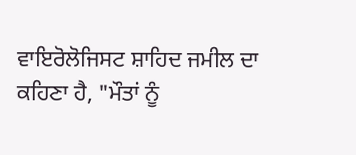ਵਾਇਰੋਲੋਜਿਸਟ ਸ਼ਾਹਿਦ ਜਮੀਲ ਦਾ ਕਹਿਣਾ ਹੈ, "ਮੌਤਾਂ ਨੂੰ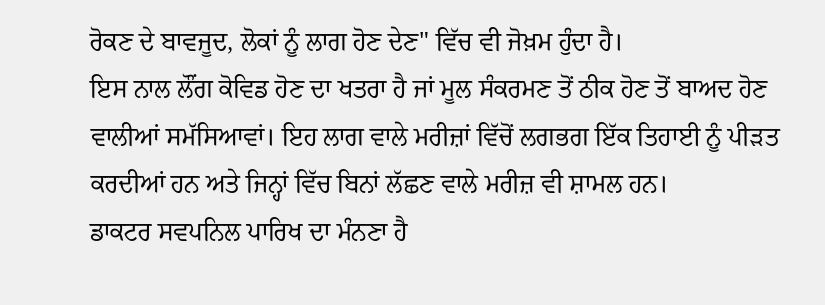ਰੋਕਣ ਦੇ ਬਾਵਜੂਦ, ਲੋਕਾਂ ਨੂੰ ਲਾਗ ਹੋਣ ਦੇਣ" ਵਿੱਚ ਵੀ ਜੋਖ਼ਮ ਹੁੰਦਾ ਹੈ।
ਇਸ ਨਾਲ ਲੌਂਗ ਕੋਵਿਡ ਹੋਣ ਦਾ ਖਤਰਾ ਹੈ ਜਾਂ ਮੂਲ ਸੰਕਰਮਣ ਤੋਂ ਠੀਕ ਹੋਣ ਤੋਂ ਬਾਅਦ ਹੋਣ ਵਾਲੀਆਂ ਸਮੱਸਿਆਵਾਂ। ਇਹ ਲਾਗ ਵਾਲੇ ਮਰੀਜ਼ਾਂ ਵਿੱਚੋਂ ਲਗਭਗ ਇੱਕ ਤਿਹਾਈ ਨੂੰ ਪੀੜਤ ਕਰਦੀਆਂ ਹਨ ਅਤੇ ਜਿਨ੍ਹਾਂ ਵਿੱਚ ਬਿਨਾਂ ਲੱਛਣ ਵਾਲੇ ਮਰੀਜ਼ ਵੀ ਸ਼ਾਮਲ ਹਨ।
ਡਾਕਟਰ ਸਵਪਨਿਲ ਪਾਰਿਖ ਦਾ ਮੰਨਣਾ ਹੈ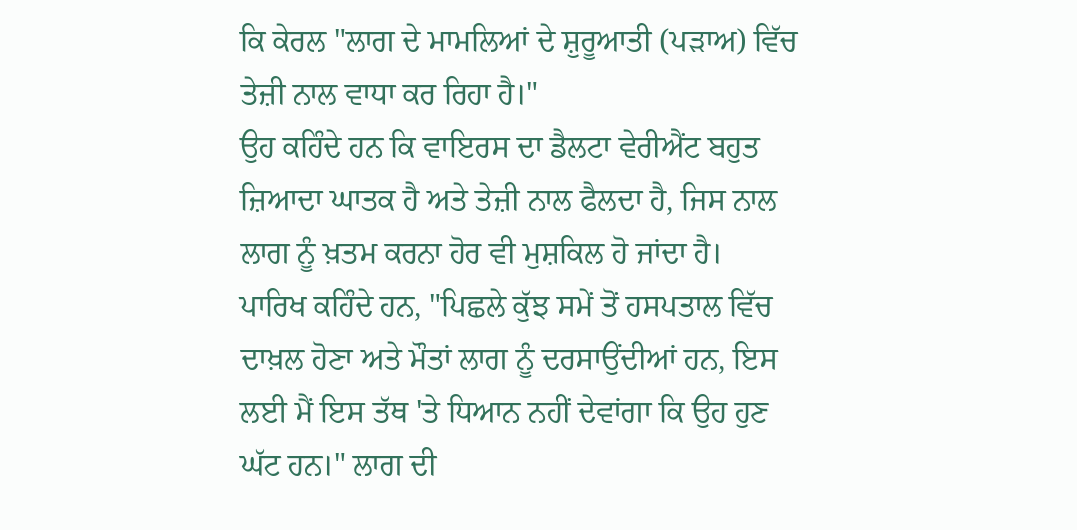ਕਿ ਕੇਰਲ "ਲਾਗ ਦੇ ਮਾਮਲਿਆਂ ਦੇ ਸ਼ੁਰੂਆਤੀ (ਪੜਾਅ) ਵਿੱਚ ਤੇਜ਼ੀ ਨਾਲ ਵਾਧਾ ਕਰ ਰਿਹਾ ਹੈ।"
ਉਹ ਕਹਿੰਦੇ ਹਨ ਕਿ ਵਾਇਰਸ ਦਾ ਡੈਲਟਾ ਵੇਰੀਐਂਟ ਬਹੁਤ ਜ਼ਿਆਦਾ ਘਾਤਕ ਹੈ ਅਤੇ ਤੇਜ਼ੀ ਨਾਲ ਫੈਲਦਾ ਹੈ, ਜਿਸ ਨਾਲ ਲਾਗ ਨੂੰ ਖ਼ਤਮ ਕਰਨਾ ਹੋਰ ਵੀ ਮੁਸ਼ਕਿਲ ਹੋ ਜਾਂਦਾ ਹੈ।
ਪਾਰਿਖ ਕਹਿੰਦੇ ਹਨ, "ਪਿਛਲੇ ਕੁੱਝ ਸਮੇਂ ਤੋਂ ਹਸਪਤਾਲ ਵਿੱਚ ਦਾਖ਼ਲ ਹੋਣਾ ਅਤੇ ਮੌਤਾਂ ਲਾਗ ਨੂੰ ਦਰਸਾਉਂਦੀਆਂ ਹਨ, ਇਸ ਲਈ ਮੈਂ ਇਸ ਤੱਥ 'ਤੇ ਧਿਆਨ ਨਹੀਂ ਦੇਵਾਂਗਾ ਕਿ ਉਹ ਹੁਣ ਘੱਟ ਹਨ।" ਲਾਗ ਦੀ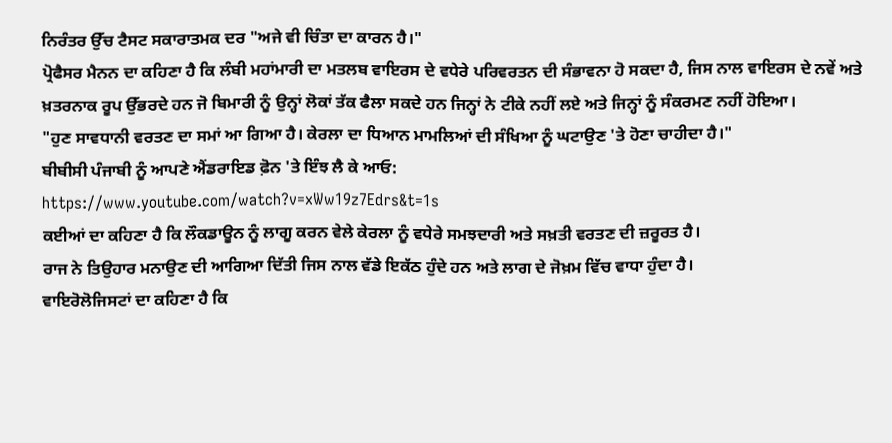ਨਿਰੰਤਰ ਉੱਚ ਟੈਸਟ ਸਕਾਰਾਤਮਕ ਦਰ "ਅਜੇ ਵੀ ਚਿੰਤਾ ਦਾ ਕਾਰਨ ਹੈ।"
ਪ੍ਰੋਫੈਸਰ ਮੈਨਨ ਦਾ ਕਹਿਣਾ ਹੈ ਕਿ ਲੰਬੀ ਮਹਾਂਮਾਰੀ ਦਾ ਮਤਲਬ ਵਾਇਰਸ ਦੇ ਵਧੇਰੇ ਪਰਿਵਰਤਨ ਦੀ ਸੰਭਾਵਨਾ ਹੋ ਸਕਦਾ ਹੈ, ਜਿਸ ਨਾਲ ਵਾਇਰਸ ਦੇ ਨਵੇਂ ਅਤੇ ਖ਼ਤਰਨਾਕ ਰੂਪ ਉੱਭਰਦੇ ਹਨ ਜੋ ਬਿਮਾਰੀ ਨੂੰ ਉਨ੍ਹਾਂ ਲੋਕਾਂ ਤੱਕ ਫੈਲਾ ਸਕਦੇ ਹਨ ਜਿਨ੍ਹਾਂ ਨੇ ਟੀਕੇ ਨਹੀਂ ਲਏ ਅਤੇ ਜਿਨ੍ਹਾਂ ਨੂੰ ਸੰਕਰਮਣ ਨਹੀਂ ਹੋਇਆ।
"ਹੁਣ ਸਾਵਧਾਨੀ ਵਰਤਣ ਦਾ ਸਮਾਂ ਆ ਗਿਆ ਹੈ। ਕੇਰਲਾ ਦਾ ਧਿਆਨ ਮਾਮਲਿਆਂ ਦੀ ਸੰਖਿਆ ਨੂੰ ਘਟਾਉਣ 'ਤੇ ਹੋਣਾ ਚਾਹੀਦਾ ਹੈ।"
ਬੀਬੀਸੀ ਪੰਜਾਬੀ ਨੂੰ ਆਪਣੇ ਐਂਡਰਾਇਡ ਫ਼ੋਨ 'ਤੇ ਇੰਝ ਲੈ ਕੇ ਆਓ:
https://www.youtube.com/watch?v=xWw19z7Edrs&t=1s
ਕਈਆਂ ਦਾ ਕਹਿਣਾ ਹੈ ਕਿ ਲੌਕਡਾਊਨ ਨੂੰ ਲਾਗੂ ਕਰਨ ਵੇਲੇ ਕੇਰਲਾ ਨੂੰ ਵਧੇਰੇ ਸਮਝਦਾਰੀ ਅਤੇ ਸਖ਼ਤੀ ਵਰਤਣ ਦੀ ਜ਼ਰੂਰਤ ਹੈ।
ਰਾਜ ਨੇ ਤਿਉਹਾਰ ਮਨਾਉਣ ਦੀ ਆਗਿਆ ਦਿੱਤੀ ਜਿਸ ਨਾਲ ਵੱਡੇ ਇਕੱਠ ਹੁੰਦੇ ਹਨ ਅਤੇ ਲਾਗ ਦੇ ਜੋਖ਼ਮ ਵਿੱਚ ਵਾਧਾ ਹੁੰਦਾ ਹੈ।
ਵਾਇਰੋਲੋਜਿਸਟਾਂ ਦਾ ਕਹਿਣਾ ਹੈ ਕਿ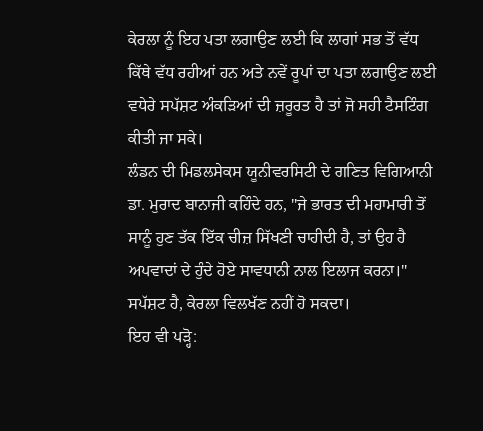ਕੇਰਲਾ ਨੂੰ ਇਹ ਪਤਾ ਲਗਾਉਣ ਲਈ ਕਿ ਲਾਗਾਂ ਸਭ ਤੋਂ ਵੱਧ ਕਿੱਥੇ ਵੱਧ ਰਹੀਆਂ ਹਨ ਅਤੇ ਨਵੇਂ ਰੂਪਾਂ ਦਾ ਪਤਾ ਲਗਾਉਣ ਲਈ ਵਧੇਰੇ ਸਪੱਸ਼ਟ ਅੰਕੜਿਆਂ ਦੀ ਜ਼ਰੂਰਤ ਹੈ ਤਾਂ ਜੋ ਸਹੀ ਟੈਸਟਿੰਗ ਕੀਤੀ ਜਾ ਸਕੇ।
ਲੰਡਨ ਦੀ ਮਿਡਲਸੇਕਸ ਯੂਨੀਵਰਸਿਟੀ ਦੇ ਗਣਿਤ ਵਿਗਿਆਨੀ ਡਾ. ਮੁਰਾਦ ਬਾਨਾਜੀ ਕਹਿੰਦੇ ਹਨ, "ਜੇ ਭਾਰਤ ਦੀ ਮਹਾਮਾਰੀ ਤੋਂ ਸਾਨੂੰ ਹੁਣ ਤੱਕ ਇੱਕ ਚੀਜ਼ ਸਿੱਖਣੀ ਚਾਹੀਦੀ ਹੈ, ਤਾਂ ਉਹ ਹੈ ਅਪਵਾਦਾਂ ਦੇ ਹੁੰਦੇ ਹੋਏ ਸਾਵਧਾਨੀ ਨਾਲ ਇਲਾਜ ਕਰਨਾ।"
ਸਪੱਸ਼ਟ ਹੈ, ਕੇਰਲਾ ਵਿਲਖੱਣ ਨਹੀਂ ਹੋ ਸਕਦਾ।
ਇਹ ਵੀ ਪੜ੍ਹੋ: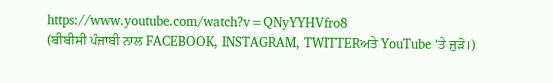https://www.youtube.com/watch?v=QNyYYHVfro8
(ਬੀਬੀਸੀ ਪੰਜਾਬੀ ਨਾਲ FACEBOOK, INSTAGRAM, TWITTERਅਤੇ YouTube 'ਤੇ ਜੁੜੋ।)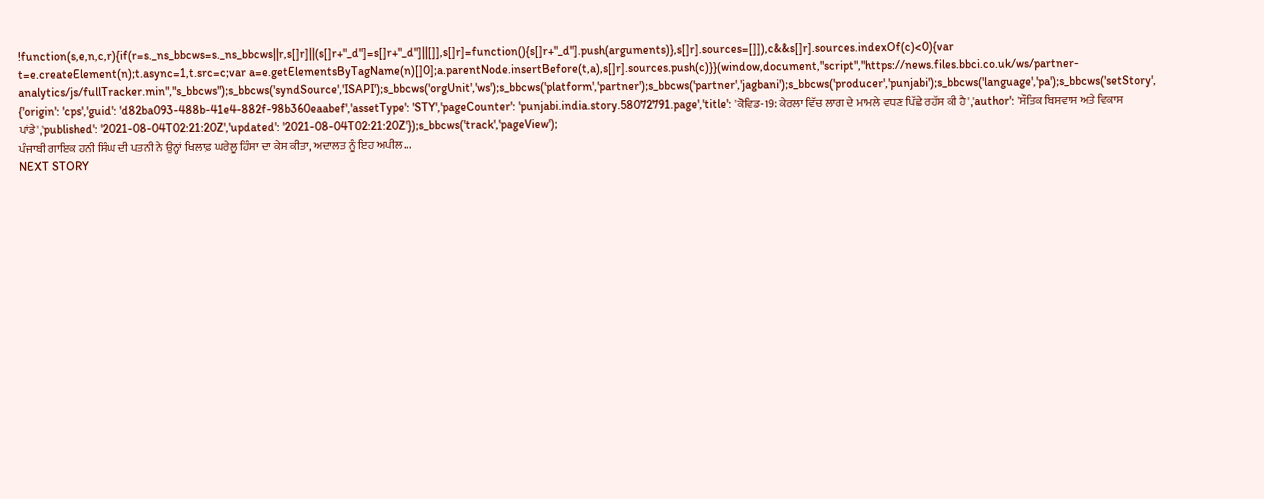!function(s,e,n,c,r){if(r=s._ns_bbcws=s._ns_bbcws||r,s[]r]||(s[]r+"_d"]=s[]r+"_d"]||[]],s[]r]=function(){s[]r+"_d"].push(arguments)},s[]r].sources=[]]),c&&s[]r].sources.indexOf(c)<0){var t=e.createElement(n);t.async=1,t.src=c;var a=e.getElementsByTagName(n)[]0];a.parentNode.insertBefore(t,a),s[]r].sources.push(c)}}(window,document,"script","https://news.files.bbci.co.uk/ws/partner-analytics/js/fullTracker.min","s_bbcws");s_bbcws('syndSource','ISAPI');s_bbcws('orgUnit','ws');s_bbcws('platform','partner');s_bbcws('partner','jagbani');s_bbcws('producer','punjabi');s_bbcws('language','pa');s_bbcws('setStory', {'origin': 'cps','guid': 'd82ba093-488b-41e4-882f-98b360eaabef','assetType': 'STY','pageCounter': 'punjabi.india.story.58072791.page','title': 'ਕੋਵਿਡ-19: ਕੇਰਲਾ ਵਿੱਚ ਲਾਗ ਦੇ ਮਾਮਲੇ ਵਧਣ ਪਿੱਛੇ ਰਹੱਸ ਕੀ ਹੈ','author': 'ਸੌਤਿਕ ਬਿਸਵਾਸ ਅਤੇ ਵਿਕਾਸ ਪਾਂਡੇ','published': '2021-08-04T02:21:20Z','updated': '2021-08-04T02:21:20Z'});s_bbcws('track','pageView');
ਪੰਜਾਬੀ ਗਾਇਕ ਹਨੀ ਸਿੰਘ ਦੀ ਪਤਨੀ ਨੇ ਉਨ੍ਹਾਂ ਖਿਲਾਫ਼ ਘਰੇਲੂ ਹਿੰਸਾ ਦਾ ਕੇਸ ਕੀਤਾ, ਅਦਾਲਤ ਨੂੰ ਇਹ ਅਪੀਲ...
NEXT STORY